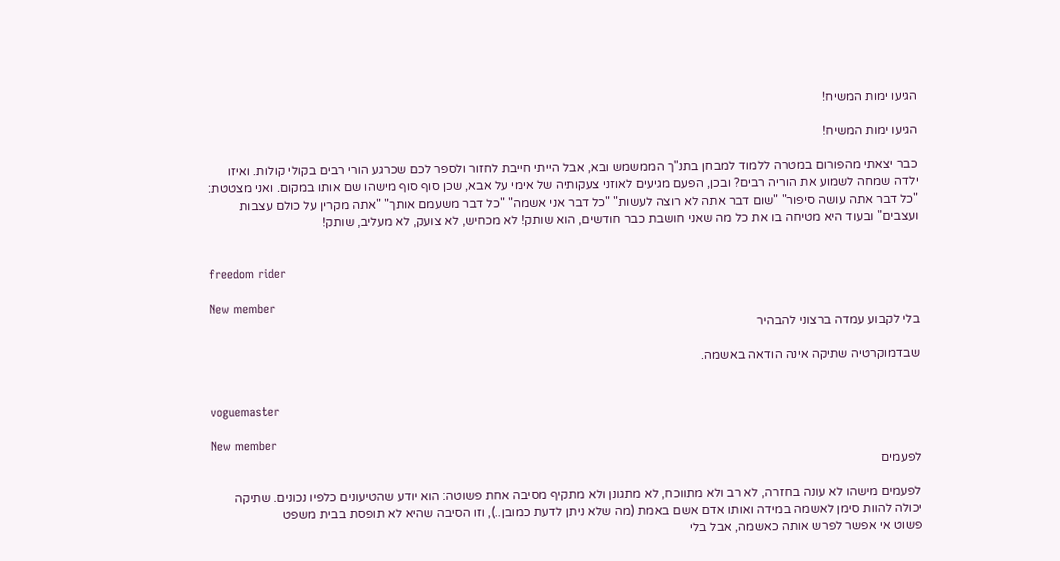הגיעו ימות המשיח!

הגיעו ימות המשיח!

כבר יצאתי מהפורום במטרה ללמוד למבחן בתנ"ך הממשמש ובא, אבל הייתי חייבת לחזור ולספר לכם שכרגע הורי רבים בקולי קולות. ואיזו ילדה שמחה לשמוע את הוריה רבים? ובכן, הפעם מגיעים לאוזני צעקותיה של אימי על אבא, שכן סוף סוף מישהו שם אותו במקום. ואני מצטטת: "כל דבר אתה עושה סיפור" "שום דבר אתה לא רוצה לעשות" "כל דבר אני אשמה" "כל דבר משעמם אותך" "אתה מקרין על כולם עצבות ועצבים" ובעוד היא מטיחה בו את כל מה שאני חושבת כבר חודשים, הוא שותק! לא מכחיש, לא צועק, לא מעליב, שותק!


freedom rider

New member
בלי לקבוע עמדה ברצוני להבהיר

שבדמוקרטיה שתיקה אינה הודאה באשמה.


voguemaster

New member
לפעמים

לפעמים מישהו לא עונה בחזרה, לא רב ולא מתווכח, לא מתגונן ולא מתקיף מסיבה אחת פשוטה: הוא יודע שהטיעונים כלפיו נכונים. שתיקה יכולה להוות סימן לאשמה במידה ואותו אדם אשם באמת (מה שלא ניתן לדעת כמובן..), וזו הסיבה שהיא לא תופסת בבית משפט
פשוט אי אפשר לפרש אותה כאשמה, אבל בלי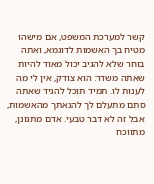קשר למערכת המשפט, אם מישהו מטיח בך האשמות לדוגמא, ואתה בוחר שלא להגיב יכול מאוד להיות שאתה משדר: הוא צודק, אין לי מה לענות לו. תמיד תוכל להגיד שאתה סתם מתעלם לך להנאתך מהאשמות, אבל זה לא דבר טבעי. אדם מתגונן, מתווכח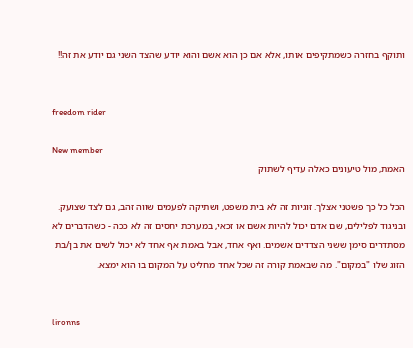ותוקף בחזרה כשמתקיפים אותו, אלא אם כן הוא אשם והוא יודע שהצד השני גם יודע את זה!!


freedom rider

New member
האמת, מול טיעונים כאלה עדיף לשתוק

הכל כל כך פשטני אצלך. זוגיות זה לא בית משפט, ושתיקה לפעמים שווה זהב, גם לצד שצועק. ובניגוד לפלילים, שם אדם יכול להיות אשם או זכאי, במערכת יחסים זה לא ככה - כשהדברים לא מסתדרים סימן ששני הצדדים אשמים. ואף אחד, אבל באמת אף אחד לא יכול לשים את בן/בת הזוג שלו "במקום". מה שבאמת קורה זה שכל אחד מחליט על המקום בו הוא ימצא.


lironns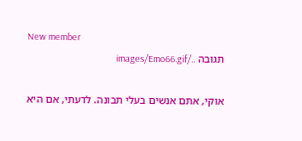New member
תגובה ../images/Emo66.gif

אוקי, אתם אנשים בעלי תבונה. לדעתי, אם היא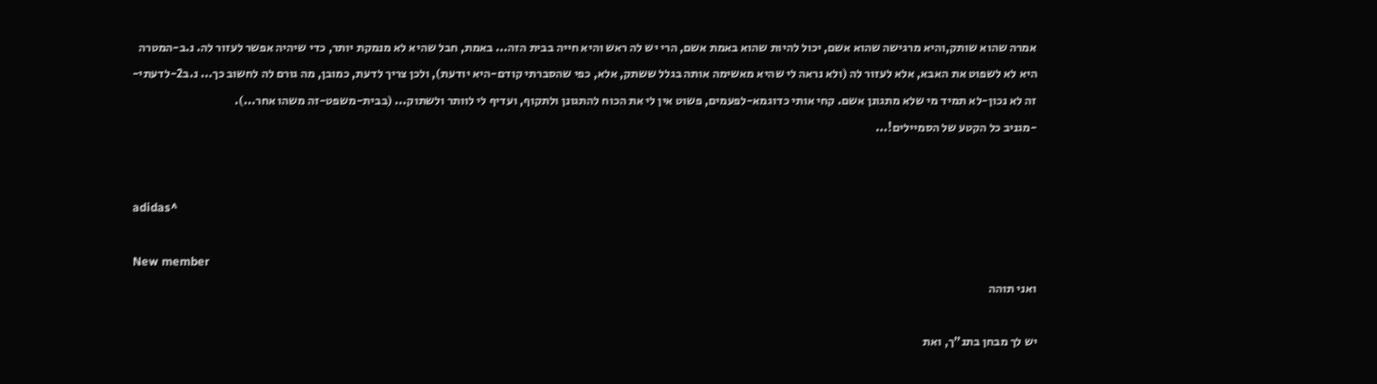אמרה שהוא שותק,והיא מרגישה שהוא אשם, יכול להיות שהוא באמת אשם, הרי יש לה ראש והיא חייה בבית הזה... באמת, חבל שהיא לא מנמקת יותר, כדי שיהיה אפשר לעזור לה. נ.ב-המטרה היא לא לשפוט את האבא, אלא לעזור לה (ולא נראה לי שהיא מאשימה אותה בגלל ששתק, אלא, כפי שהסברתי קודם-היא יודעת), ולכן צריך לדעת, כמובן, מה גורם לה לחשוב כך... נ.ב2-לדעתי-זה לא נכון-לא תמיד מי שלא מתגונן אשם. קחי אותי כדוגמא-לפעמים, פשוט אין לי את הכוח להתגונן ולתקוף, ועדיף לי לוותר ולשתוק... (בבית-משפט-זה משהו אחר...).
-מגניב כל הקטע של הסמיילים!...


adidas^

New member
ואני תוהה

יש לך מבחן בתנ"ך, ואת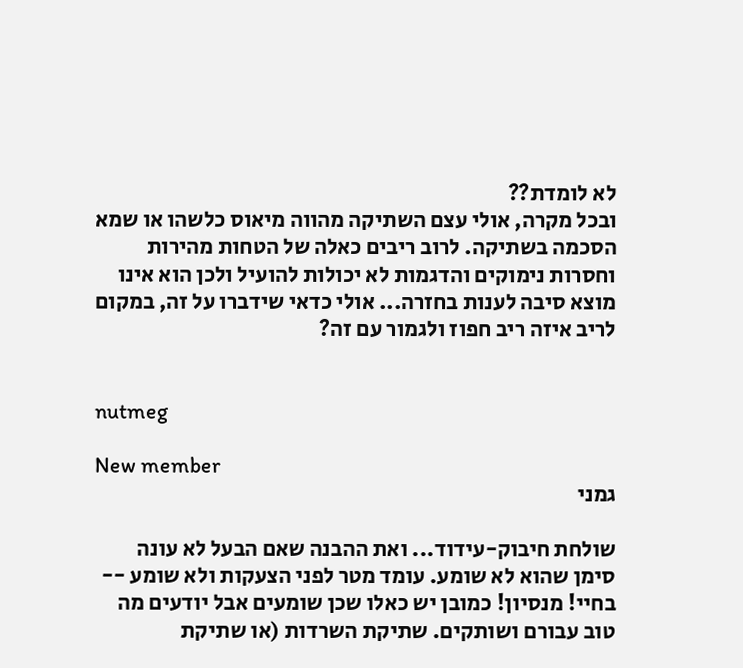לא לומדת??
ובכל מקרה, אולי עצם השתיקה מהווה מיאוס כלשהו או שמא הסכמה בשתיקה. לרוב ריבים כאלה של הטחות מהירות וחסרות נימוקים והדגמות לא יכולות להועיל ולכן הוא אינו מוצא סיבה לענות בחזרה... אולי כדאי שידברו על זה, במקום לריב איזה ריב חפוז ולגמור עם זה?


nutmeg

New member
גמני

שולחת חיבוק-עידוד... ואת ההבנה שאם הבעל לא עונה סימן שהוא לא שומע. עומד מטר לפני הצעקות ולא שומע -- בחיי! מנסיון! כמובן יש כאלו שכן שומעים אבל יודעים מה טוב עבורם ושותקים. שתיקת השרדות (או שתיקת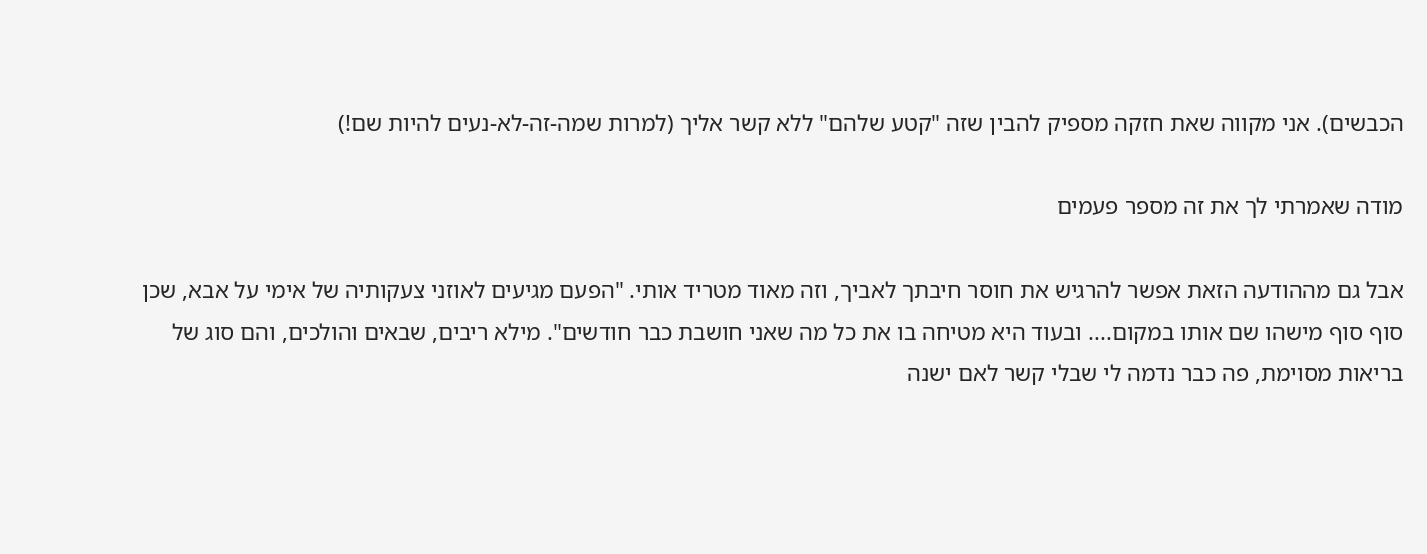הכבשים). אני מקווה שאת חזקה מספיק להבין שזה "קטע שלהם" ללא קשר אליך (למרות שמה-זה-לא-נעים להיות שם!)

מודה שאמרתי לך את זה מספר פעמים

אבל גם מההודעה הזאת אפשר להרגיש את חוסר חיבתך לאביך, וזה מאוד מטריד אותי. "הפעם מגיעים לאוזני צעקותיה של אימי על אבא, שכן סוף סוף מישהו שם אותו במקום.... ובעוד היא מטיחה בו את כל מה שאני חושבת כבר חודשים". מילא ריבים, שבאים והולכים, והם סוג של בריאות מסוימת, פה כבר נדמה לי שבלי קשר לאם ישנה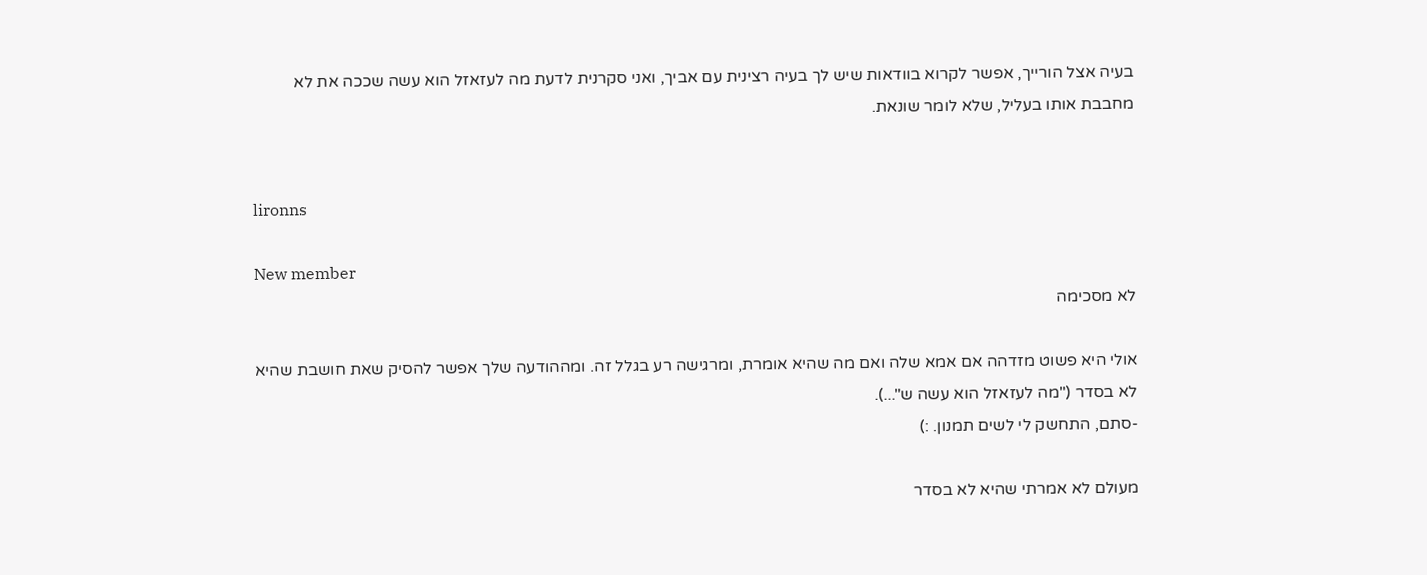בעיה אצל הורייך, אפשר לקרוא בוודאות שיש לך בעיה רצינית עם אביך, ואני סקרנית לדעת מה לעזאזל הוא עשה שככה את לא מחבבת אותו בעליל, שלא לומר שונאת.


lironns

New member
לא מסכימה

אולי היא פשוט מזדהה אם אמא שלה ואם מה שהיא אומרת, ומרגישה רע בגלל זה. ומההודעה שלך אפשר להסיק שאת חושבת שהיא לא בסדר ("מה לעזאזל הוא עשה ש"...).
-סתם, התחשק לי לשים תמנון. :)

מעולם לא אמרתי שהיא לא בסדר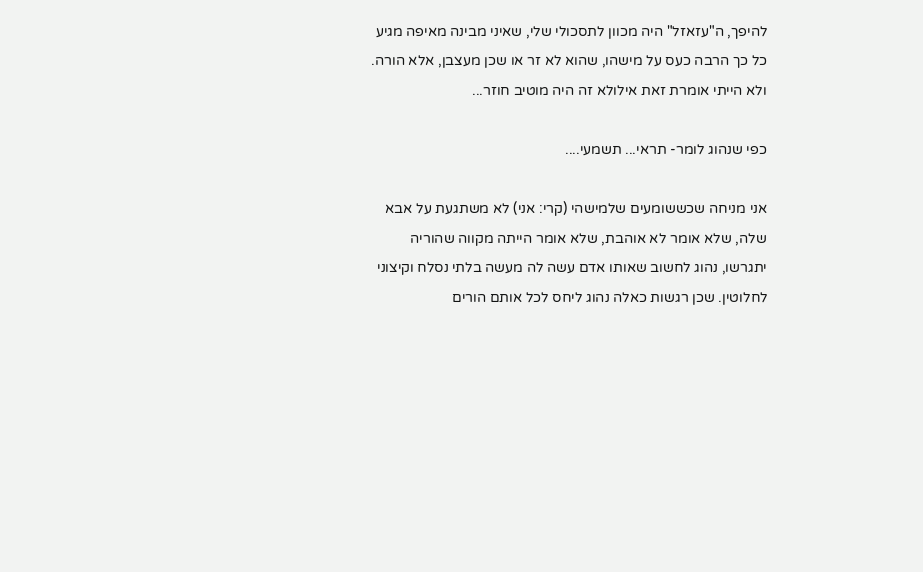להיפך, ה"עזאזל" היה מכוון לתסכולי שלי, שאיני מבינה מאיפה מגיע כל כך הרבה כעס על מישהו, שהוא לא זר או שכן מעצבן, אלא הורה. ולא הייתי אומרת זאת אילולא זה היה מוטיב חוזר...

כפי שנהוג לומר- תראי... תשמעי....

אני מניחה שכששומעים שלמישהי (קרי: אני) לא משתגעת על אבא שלה, שלא אומר לא אוהבת, שלא אומר הייתה מקווה שהוריה יתגרשו, נהוג לחשוב שאותו אדם עשה לה מעשה בלתי נסלח וקיצוני לחלוטין. שכן רגשות כאלה נהוג ליחס לכל אותם הורים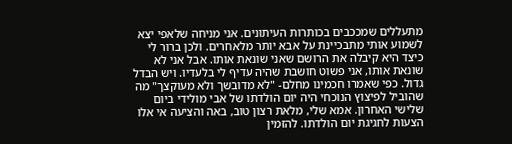מתעללים שמככבים בכותרות העיתונים. אני מניחה שלאפי יצא לשמוע אותי מתבכיינת על אבא יותר מלאחרים. ולכן ברור לי כיצד היא קיבלה את הרושם שאני שונאת אותו. אבל אני לא שונאת אותו, אני פשוט חושבת שהיה עדיף לי בלעדיו. ויש הבדל גדול. כפי שאמרו חכמינו מחלם- "לא מדובשך ולא מעוקצך" מה שהוביל לפיצוץ הנוכחי היה יום הולדתו של אבי מולידי ביום שלישי האחרון. אמא שלי, מלאת רצון טוב, באה והציעה אי אלו הצעות לחגיגת יום הולדתו. להזמין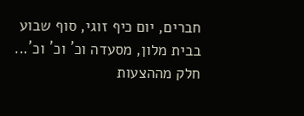חברים, יום כיף זוגי, סוף שבוע בבית מלון, מסעדה וכ´ וכ´ וכ´... חלק מההצעות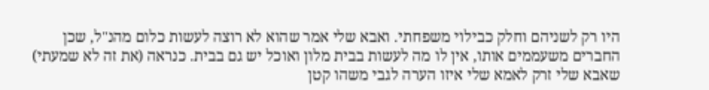היו רק לשניהם וחלק כבילוי משפחתי. ואבא שלי אמר שהוא לא רוצה לעשות כלום מהנ"ל, שכן החברים משעממים אותו, אין לו מה לעשות בבית מלון ואוכל יש גם בבית. כנראה (את זה לא שמעתי) שאבא שלי זרק לאמא שלי איזו הערה לגבי משהו קטן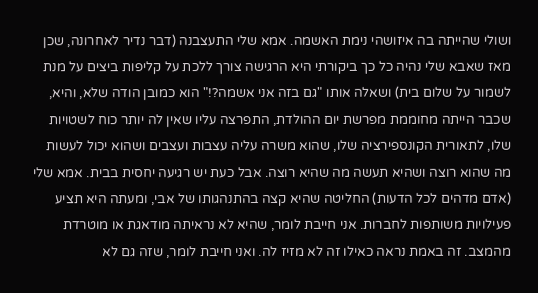ושולי שהייתה בה איזושהי נימת האשמה. אמא שלי התעצבנה (דבר נדיר לאחרונה, שכן מאז שאבא שלי נהיה כל כך ביקורתי היא הרגישה צורך ללכת על קליפות ביצים על מנת לשמור על שלום בית) ושאלה אותו "גם בזה אני אשמה?!" הוא כמובן הודה שלא, והיא, שכבר הייתה מחוממת מפרשת יום ההולדת, התפרצה עליו שאין לה יותר כוח לשטויות שלו, לתאורית הקונספירציה שלו, שהוא משרה עליה עצבות ועצבים ושהוא יכול לעשות מה שהוא רוצה ושהיא תעשה מה שהיא רוצה. אבל כעת יש רגיעה יחסית בבית. אמא שלי (אדם מדהים לכל הדעות) החליטה שהיא קצה בהתנהגותו של אבי, ומעתה היא תציע פעילויות משותפות לחברות. אני חייבת לומר, שהיא לא נראיתה מודאגת או מוטרדת מהמצב. זה באמת נראה כאילו זה לא מזיז לה. ואני חייבת לומר, שזה גם לא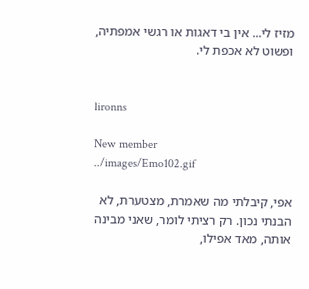מזיז לי... אין בי דאגות או רגשי אמפתיה, ופשוט לא אכפת לי.


lironns

New member
../images/Emo102.gif

אפי, קיבלתי מה שאמרת, מצטערת, לא הבנתי נכון. רק רציתי לומר, שאני מבינה אותה, מאד אפילו,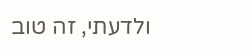ולדעתי, זה טוב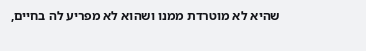שהיא לא מוטרדת ממנו ושהוא לא מפריע לה בחיים,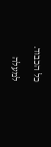כל הכבוד.

למעלה